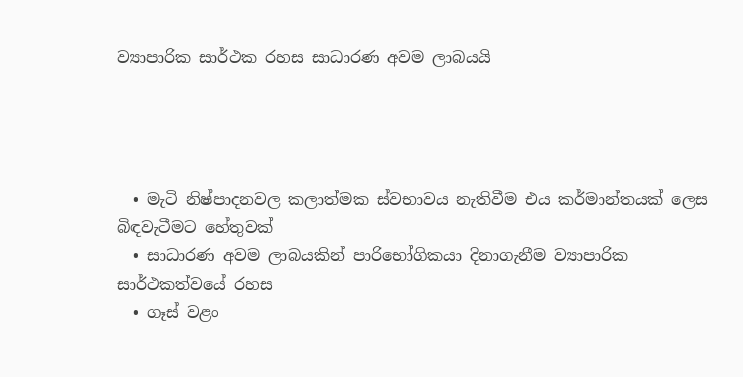ව්‍යාපාරික සාර්ථක රහස සාධාරණ අවම ලාබයයි




  • මැටි නිෂ්පාදනවල කලාත්මක ස්වභාවය නැතිවීම එය කර්මාන්තයක් ලෙස බිඳවැටීමට හේතුවක්
  • සාධාරණ අවම ලාබයකින් පාරිභෝගිකයා දිනාගැනීම ව්‍යාපාරික සාර්ථකත්වයේ රහස
  • ගෑස් වළං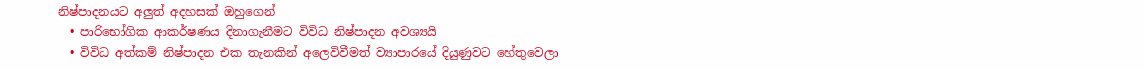නිෂ්පාදනයට අලු‍ත් අදහසක් ඔහුගෙන්
  • පාරිභෝගික ආකර්ෂණය දිනාගැනීමට විවිධ නිෂ්පාදන අවශ්‍යයි
  • විවිධ අත්කම් නිෂ්පාදන එක තැනකින් අලෙවිවීමත් ව්‍යාපාරයේ දියුණුවට හේතුවෙලා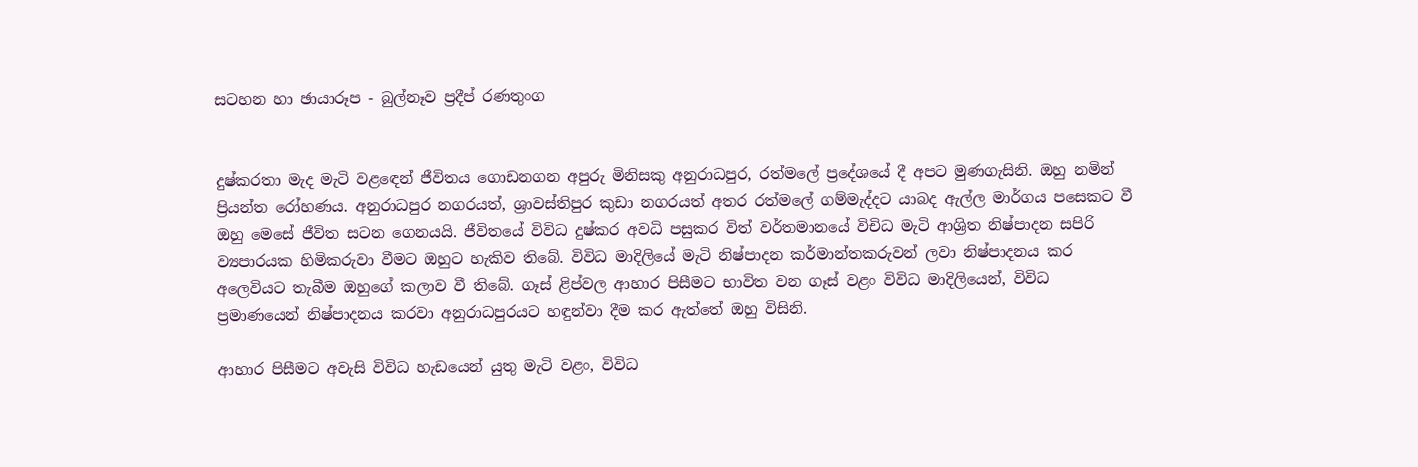සටහන හා ඡායාරූප - බුල්නෑව ප්‍රදීප් රණතුංග


දුෂ්කරතා මැද මැටි වළඳෙන් ජීවිතය ගොඩනගන අපුරු මිනිසකු අනුරාධපුර, රත්මලේ ප්‍රදේශයේ දී අපට මුණගැසිනි. ඔහු නමින් ප්‍රියන්ත රෝහණය. අනුරාධපුර නගරයත්, ශ්‍රාවස්තිපුර කුඩා නගරයත් අතර රත්මලේ ගම්මැද්දට යාබද ඇල්ල මාර්ගය පසෙකට වී ඔහු මෙසේ ජීවිත සටන ගෙනයයි. ජීවිතයේ විවිධ දුෂ්කර අවධි පසුකර විත් වර්තමානයේ විචිධ මැටි ආශ්‍රිත නිෂ්පාදන සපිරි ව්‍යපාරයක හිමිකරුවා වීමට ඔහුට හැකිව තිබේ. විවිධ මාදිලියේ මැටි නිෂ්පාදන කර්මාන්තකරුවන් ලවා නිෂ්පාදනය කර අලෙවියට තැබීම ඔහුගේ කලාව වී තිබේ. ගෑස් ළිප්වල ආහාර පිසීමට භාවිත වන ගෑස් වළං විවිධ මාදිලියෙන්, විවිධ ප්‍රමාණයෙන් නිෂ්පාදනය කරවා අනුරාධපුරයට හඳුන්වා දීම කර ඇත්තේ ඔහු විසිනි.

ආහාර පිසීමට අවැසි විවිධ හැඩයෙන් යුතු මැටි වළං, විවිධ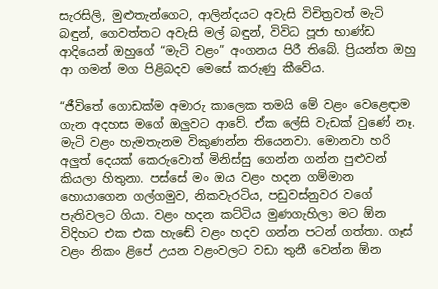සැරසිලි, මුළුතැන්ගෙට, ආලින්දයට අවැසි විචිත්‍රවත් මැටි බඳුන්, ගෙවත්තට අවැසි මල් බඳුන්, විවිධ පූජා භාණ්ඩ ආදියෙන් ඔහුගේ “මැටි වළං” අංගනය පිරී තිබේ. ප්‍රියන්ත ඔහු ආ ගමන් මග පිළිබදව මෙසේ කරුණු කීවේය.

“ජීවිතේ ගොඩක්ම අමාරු කාලෙක තමයි මේ වළං වෙළෙඳාම ගැන අදහස මගේ ඔලු‍වට ආවේ. ඒක ලේසි වැඩක් වුණේ නෑ. මැටි වළං හැමතැනම විකුණන්න තියෙනවා. මොනවා හරි අලු‍ත් දෙයක් කෙරුවොත් මිනිස්සු ගෙන්න ගන්න පුළුවන් කියලා හිතුනා. පස්සේ මං ඔය වළං හදන ගම්මාන හොයාගෙන ගල්ගමුව, නිකවැරටිය, පඩුවස්නුවර වගේ පැතිවලට ගියා. වළං හදන කට්ටිය මුණගැහිලා මට ඕන විදිහට එක එක හැඬේ වළං හදව ගන්න පටන් ගත්තා. ගෑස් වළං නිකං ළිපේ උයන වළංවලට වඩා තුනී වෙන්න ඕන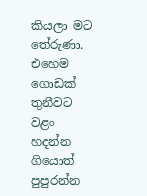කියලා මට තේරුණා. එහෙම ගොඩක් තුනීවට වළං හදන්න ගියොත් පුපුරන්න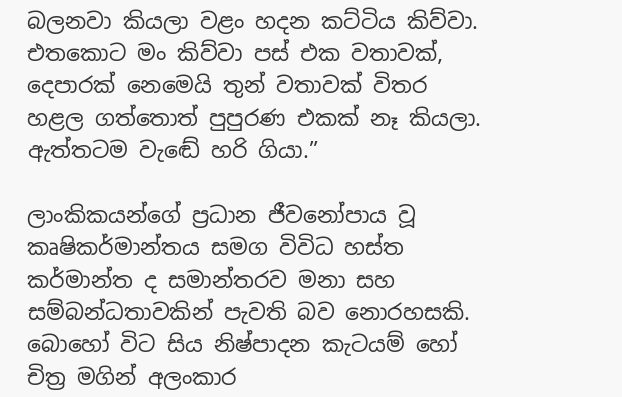බලනවා කියලා වළං හදන කට්ටිය කිව්වා. එතකොට මං කිව්වා පස් එක වතාවක්, දෙපාරක් නෙමෙයි තුන් වතාවක් විතර හළල ගත්තොත් පුපුරණ එකක් නෑ කියලා. ඇත්තටම වැඬේ හරි ගියා.”

ලාංකිකයන්ගේ ප්‍රධාන ජීවනෝපාය වූ කෘෂිකර්මාන්තය සමග විවිධ හස්ත කර්මාන්ත ද සමාන්තරව මනා සහ සම්බන්ධතාවකින් පැවති බව නොරහසකි. බොහෝ විට සිය නිෂ්පාදන කැටයම් හෝ චිත්‍ර මගින් අලංකාර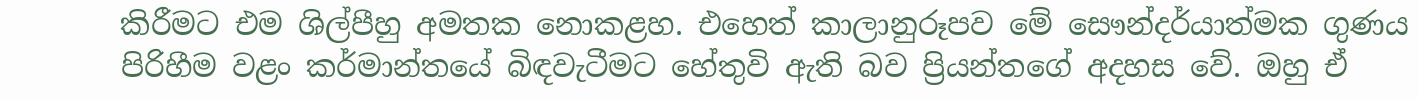කිරීමට එම ශිල්පීහු අමතක නොකළහ. එහෙත් කාලානුරූපව මේ සෞන්දර්යාත්මක ගුණය පිරිහීම වළං කර්මාන්තයේ බිඳවැටීමට හේතුවි ඇති බව ප්‍රියන්තගේ අදහස වේ. ඔහු ඒ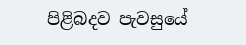පිළිබදව පැවසුයේ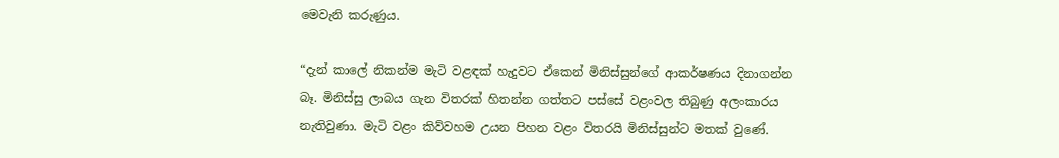මෙවැනි කරුණුය.

“දැන් කාලේ නිකන්ම මැටි වළඳක් හැදුවට ඒකෙන් මිනිස්සුන්ගේ ආකර්ෂණය දිනාගන්න බෑ. මිනිස්සු ලාබය ගැන විතරක් හිතන්න ගත්තට පස්සේ වළංවල තිබුණු අලංකාරය නැතිවුණා. මැටි වළං කිව්වහම උයන පිහන වළං විතරයි මිනිස්සුන්ට මතක් වුණේ.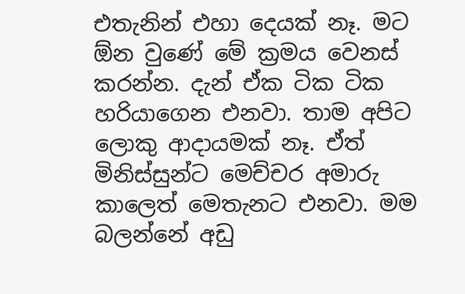එතැනින් එහා දෙයක් නෑ. මට ඕන වුණේ මේ ක්‍රමය වෙනස් කරන්න. දැන් ඒක ටික ටික හරියාගෙන එනවා. තාම අපිට ලොකු ආදායමක් නෑ. ඒත් මිනිස්සුන්ට මෙච්චර අමාරු කාලෙත් මෙතැනට එනවා. මම බලන්නේ අඩු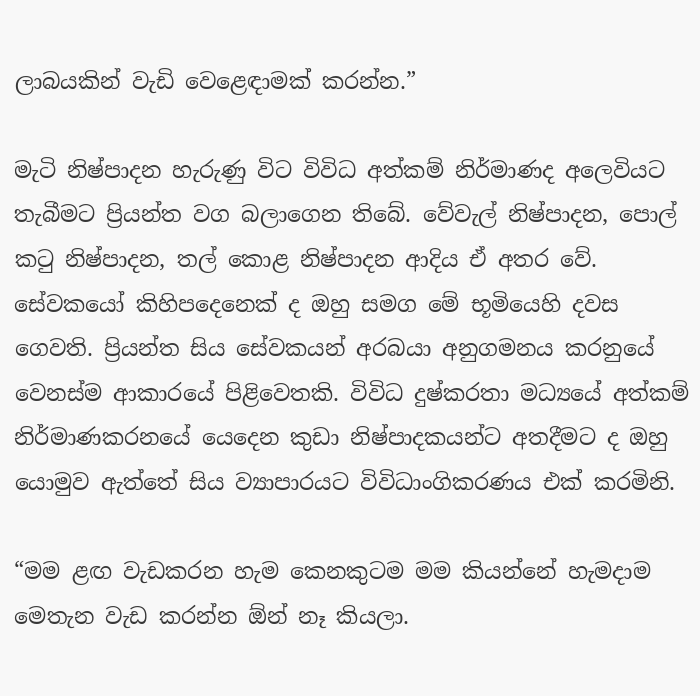ලාබයකින් වැඩි වෙළෙඳාමක් කරන්න.”

මැටි නිෂ්පාදන හැරුණු විට විවිධ අත්කම් නිර්මාණද අලෙවියට තැබීමට ප්‍රියන්ත වග බලාගෙන තිබේ. වේවැල් නිෂ්පාදන, පොල් කටු නිෂ්පාදන, තල් කොළ නිෂ්පාදන ආදිය ඒ අතර වේ. සේවකයෝ කිහිපදෙනෙක් ද ඔහු සමග මේ භූමියෙහි දවස ගෙවති. ප්‍රියන්ත සිය සේවකයන් අරබයා අනුගමනය කරනුයේ වෙනස්ම ආකාරයේ පිළිවෙතකි. විවිධ දුෂ්කරතා මධ්‍යයේ අත්කම් නිර්මාණකරනයේ යෙදෙන කුඩා නිෂ්පාදකයන්ට අතදීමට ද ඔහු යොමුව ඇත්තේ සිය ව්‍යාපාරයට විවිධාංගිකරණය එක් කරමිනි.

“මම ළඟ වැඩකරන හැම කෙනකුටම මම කියන්නේ හැමදාම මෙතැන වැඩ කරන්න ඕන් නෑ කියලා.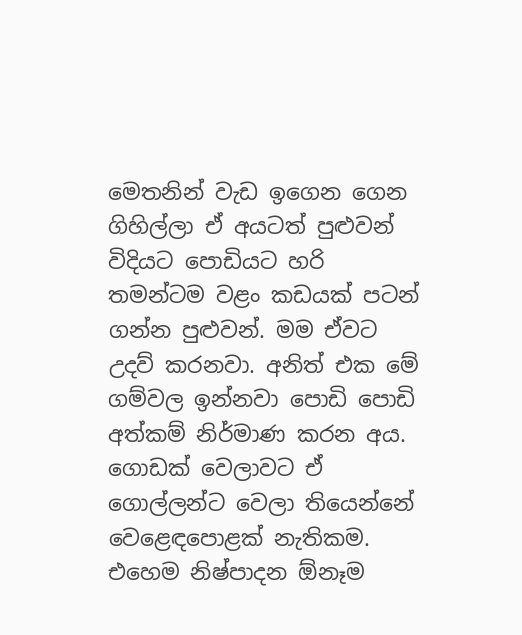මෙතනින් වැඩ ඉගෙන ගෙන ගිහිල්ලා ඒ අයටත් පුළුවන් විදියට පොඩියට හරි තමන්ටම වළං කඩයක් පටන් ගන්න පුළුවන්. මම ඒවට උදව් කරනවා. අනිත් එක මේ ගම්වල ඉන්නවා පොඩි පොඩි අත්කම් නිර්මාණ කරන අය. ගොඩක් වෙලාවට ඒ ගොල්ලන්ට වෙලා තියෙන්නේ වෙළෙඳපොළක් නැතිකම. එහෙම නිෂ්පාදන ඕනෑම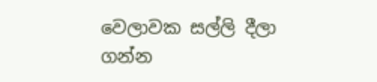වෙලාවක සල්ලි දීලා ගන්න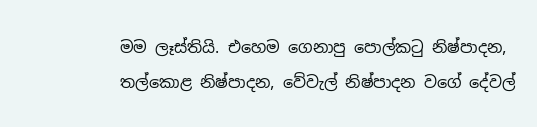මම ලෑස්තියි. එහෙම ගෙනාපු පොල්කටු නිෂ්පාදන, තල්කොළ නිෂ්පාදන, වේවැල් නිෂ්පාදන වගේ දේවල්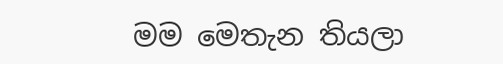මම මෙතැන තියලා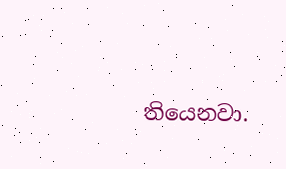තියෙනවා.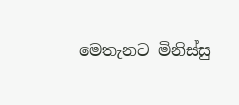මෙතැනට මිනිස්සු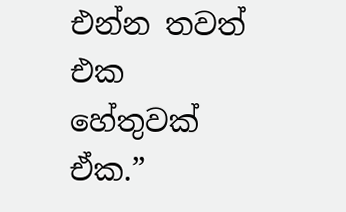එන්න තවත් එක හේතුවක් ඒක.”